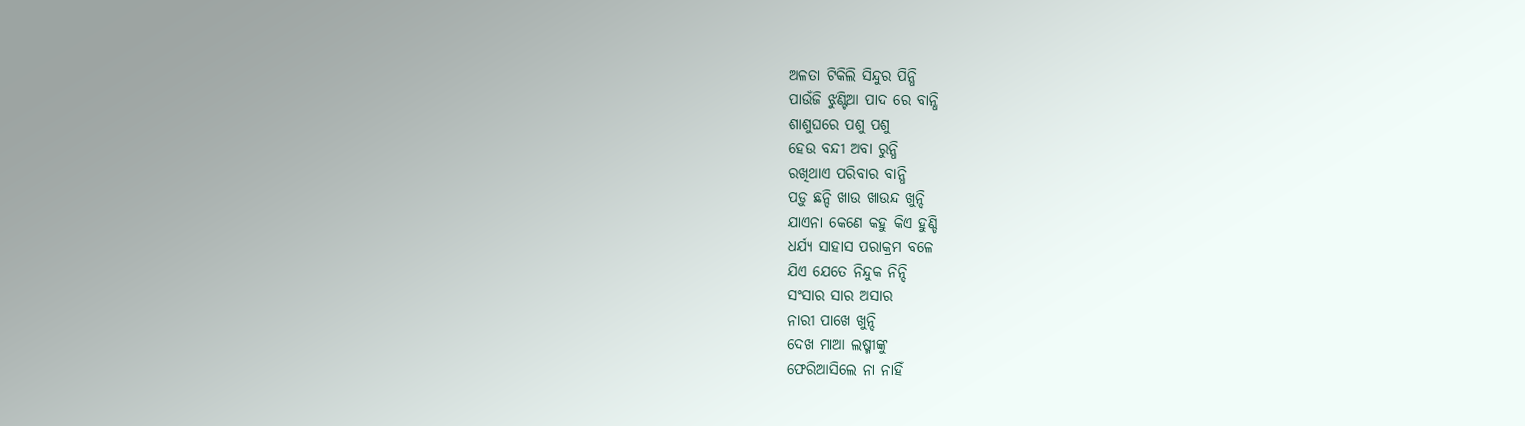ଅଳତା ଟିକିଲି ସିନ୍ଦୁର ପିନ୍ଧି
ପାଉଁଜି ଝୁଣ୍ଟିଆ ପାଦ ରେ ବାନ୍ଧି
ଶାଶୁଘରେ ପଶୁ ପଶୁ
ହେଉ ବନ୍ଦୀ ଅବା ରୁନ୍ଧି
ରଖିଥାଏ ପରିବାର ବାନ୍ଧି
ପଡ଼ୁ ଛନ୍ଦି ଖାଉ ଖାଉନ୍ଦ ଖୁନ୍ଦି
ଯାଏନା କେଣେ କହୁ କିଏ ହୁଣ୍ଡି
ଧର୍ଯ୍ୟ ସାହାସ ପରାକ୍ରମ ବଳେ
ଯିଏ ଯେତେ ନିନ୍ଦୁକ ନିନ୍ଦି
ସଂସାର ସାର ଅସାର
ନାରୀ ପାଖେ ଖୁନ୍ଦି
ଦେଖ ମାଆ ଲଷ୍ମୀଙ୍କୁ
ଫେରିଆସିଲେ ନା ନାହିଁ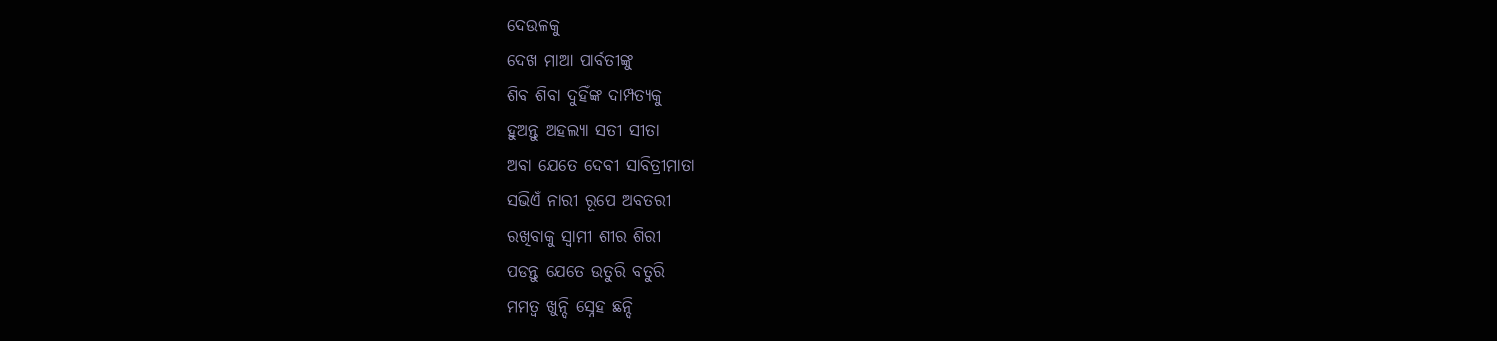ଦେଉଳକୁ
ଦେଖ ମାଆ ପାର୍ବତୀଙ୍କୁ
ଶିବ ଶିବା ଦୁହିଁଙ୍କ ଦାମ୍ପତ୍ୟକୁ
ହୁଅନ୍ତୁ ଅହଲ୍ୟା ସତୀ ସୀତା
ଅବା ଯେତେ ଦେବୀ ସାବିତ୍ରୀମାତା
ସଭିଏଁ ନାରୀ ରୂପେ ଅବତରୀ
ରଖିବାକୁ ସ୍ୱାମୀ ଶୀର ଶିରୀ
ପଡନ୍ତୁ ଯେତେ ଉତୁରି ବତୁରି
ମମତ୍ୱ ଖୁନ୍ଦି ସ୍ନେହ ଛନ୍ଦି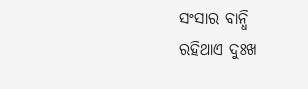ସଂସାର ବାନ୍ଧି
ରହିଥାଏ ଦୁଃଖ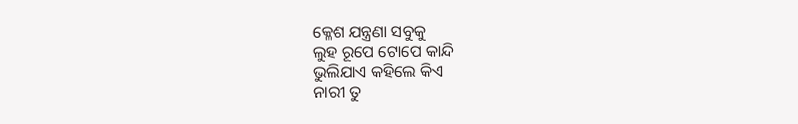କ୍ଳେଶ ଯନ୍ତ୍ରଣା ସବୁକୁ
ଲୁହ ରୂପେ ଟୋପେ କାନ୍ଦି
ଭୁଲିଯାଏ କହିଲେ କିଏ
ନାରୀ ତୁ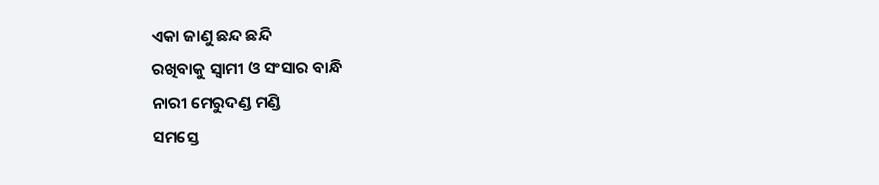ଏକା ଜାଣୁ ଛନ୍ଦ ଛନ୍ଦି
ରଖିବାକୁ ସ୍ୱାମୀ ଓ ସଂସାର ବାନ୍ଧି
ନାରୀ ମେରୁଦଣ୍ଡ ମଣ୍ଡି
ସମସ୍ତେ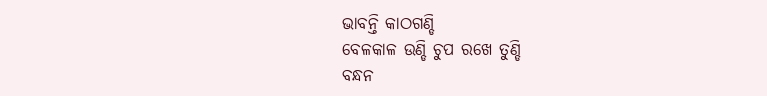ଭାବନ୍ତି କାଠଗଣ୍ଡି
ବେଳକାଳ ଉଣ୍ଡି ଚୁପ ରଖେ ତୁଣ୍ଡି
ବନ୍ଧନ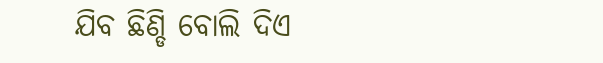ଯିବ ଛିଣ୍ଡି ବୋଲି ଦିଏ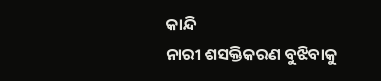କାନ୍ଦି
ନାରୀ ଶସକ୍ତିକରଣ ବୁଝିବାକୁ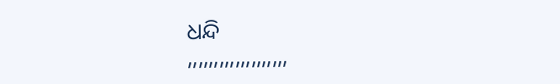ଧନ୍ଦି
,,,,,,,,,,,,,,,,,,,